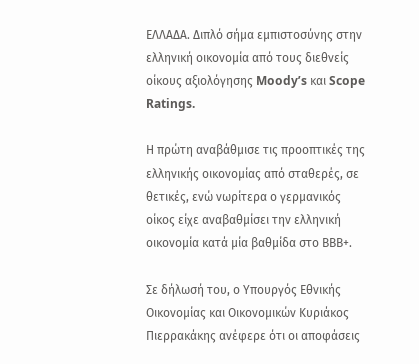ΕΛΛΑΔΑ. Διπλό σήμα εμπιστοσύνης στην ελληνική οικονομία από τους διεθνείς οίκους αξιολόγησης Moody’s και Scope Ratings.

Η πρώτη αναβάθμισε τις προοπτικές της ελληνικής οικονομίας από σταθερές, σε θετικές, ενώ νωρίτερα ο γερμανικός οίκος είχε αναβαθμίσει την ελληνική οικονομία κατά μία βαθμίδα στο ΒΒΒ+.

Σε δήλωσή του, ο Υπουργός Εθνικής Οικονομίας και Οικονομικών Κυριάκος Πιερρακάκης ανέφερε ότι οι αποφάσεις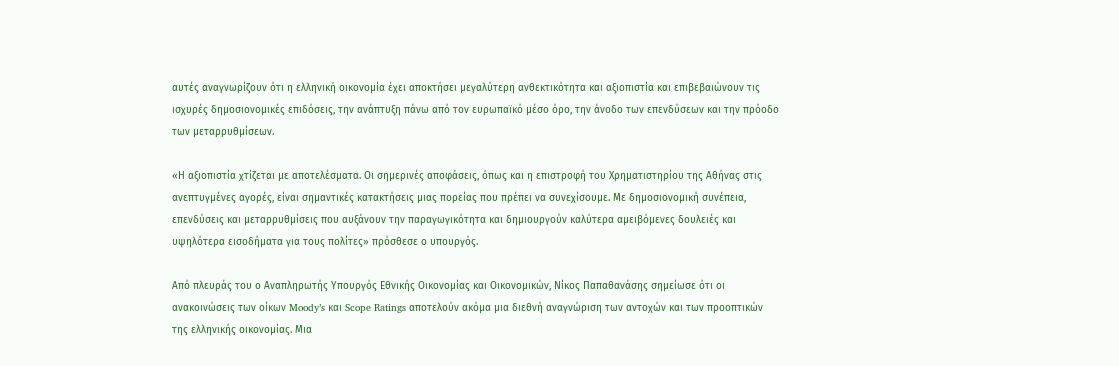αυτές αναγνωρίζουν ότι η ελληνική οικονομία έχει αποκτήσει μεγαλύτερη ανθεκτικότητα και αξιοπιστία και επιβεβαιώνουν τις ισχυρές δημοσιονομικές επιδόσεις, την ανάπτυξη πάνω από τον ευρωπαϊκό μέσο όρο, την άνοδο των επενδύσεων και την πρόοδο των μεταρρυθμίσεων.

«Η αξιοπιστία χτίζεται με αποτελέσματα. Οι σημερινές αποφάσεις, όπως και η επιστροφή του Χρηματιστηρίου της Αθήνας στις ανεπτυγμένες αγορές, είναι σημαντικές κατακτήσεις μιας πορείας που πρέπει να συνεχίσουμε. Με δημοσιονομική συνέπεια, επενδύσεις και μεταρρυθμίσεις που αυξάνουν την παραγωγικότητα και δημιουργούν καλύτερα αμειβόμενες δουλειές και υψηλότερα εισοδήματα για τους πολίτες» πρόσθεσε ο υπουργός.

Από πλευράς του ο Αναπληρωτής Υπουργός Εθνικής Οικονομίας και Οικονομικών, Νίκος Παπαθανάσης σημείωσε ότι οι ανακοινώσεις των οίκων Moody’s και Scope Ratings αποτελούν ακόμα μια διεθνή αναγνώριση των αντοχών και των προοπτικών της ελληνικής οικονομίας. Μια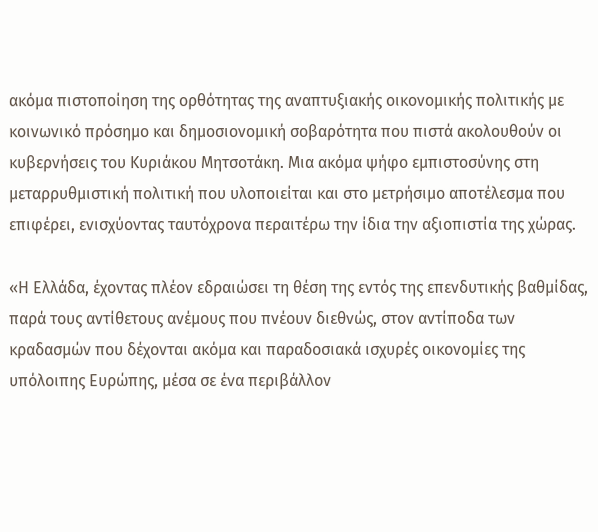ακόμα πιστοποίηση της ορθότητας της αναπτυξιακής οικονομικής πολιτικής με κοινωνικό πρόσημο και δημοσιονομική σοβαρότητα που πιστά ακολουθούν οι κυβερνήσεις του Κυριάκου Μητσοτάκη. Μια ακόμα ψήφο εμπιστοσύνης στη μεταρρυθμιστική πολιτική που υλοποιείται και στο μετρήσιμο αποτέλεσμα που επιφέρει, ενισχύοντας ταυτόχρονα περαιτέρω την ίδια την αξιοπιστία της χώρας.

«Η Ελλάδα, έχοντας πλέον εδραιώσει τη θέση της εντός της επενδυτικής βαθμίδας, παρά τους αντίθετους ανέμους που πνέουν διεθνώς, στον αντίποδα των κραδασμών που δέχονται ακόμα και παραδοσιακά ισχυρές οικονομίες της υπόλοιπης Ευρώπης, μέσα σε ένα περιβάλλον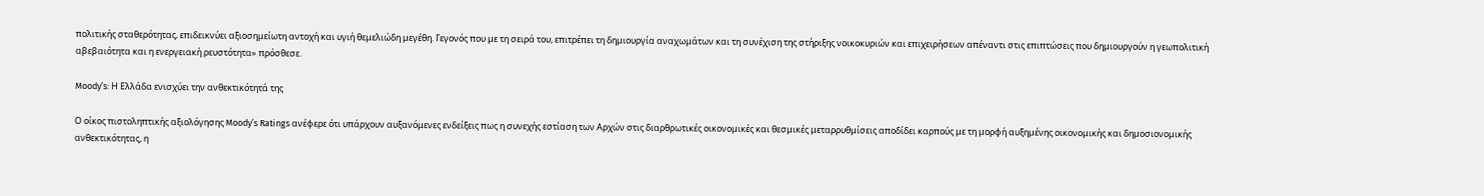πολιτικής σταθερότητας, επιδεικνύει αξιοσημείωτη αντοχή και υγιή θεμελιώδη μεγέθη. Γεγονός που με τη σειρά του, επιτρέπει τη δημιουργία αναχωμάτων και τη συνέχιση της στήριξης νοικοκυριών και επιχειρήσεων απέναντι στις επιπτώσεις που δημιουργούν η γεωπολιτική αβεβαιότητα και η ενεργειακή ρευστότητα» πρόσθεσε.

Moody’s: Η Ελλάδα ενισχύει την ανθεκτικότητά της

Ο οίκος πιστοληπτικής αξιολόγησης Moody’s Ratings ανέφερε ότι υπάρχουν αυξανόμενες ενδείξεις πως η συνεχής εστίαση των Αρχών στις διαρθρωτικές οικονομικές και θεσμικές μεταρρυθμίσεις αποδίδει καρπούς με τη μορφή αυξημένης οικονομικής και δημοσιονομικής ανθεκτικότητας, η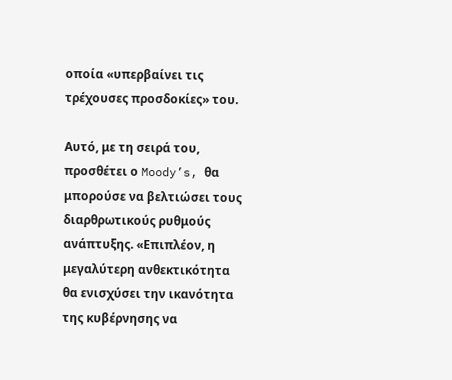οποία «υπερβαίνει τις τρέχουσες προσδοκίες» του.

Αυτό, με τη σειρά του, προσθέτει ο Moody’s, θα μπορούσε να βελτιώσει τους διαρθρωτικoύς ρυθμούς ανάπτυξης. «Επιπλέον, η μεγαλύτερη ανθεκτικότητα θα ενισχύσει την ικανότητα της κυβέρνησης να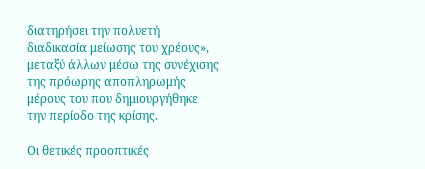διατηρήσει την πολυετή διαδικασία μείωσης του χρέους», μεταξύ άλλων μέσω της συνέχισης της πρόωρης αποπληρωμής μέρους του που δημιουργήθηκε την περίοδο της κρίσης.

Οι θετικές προοπτικές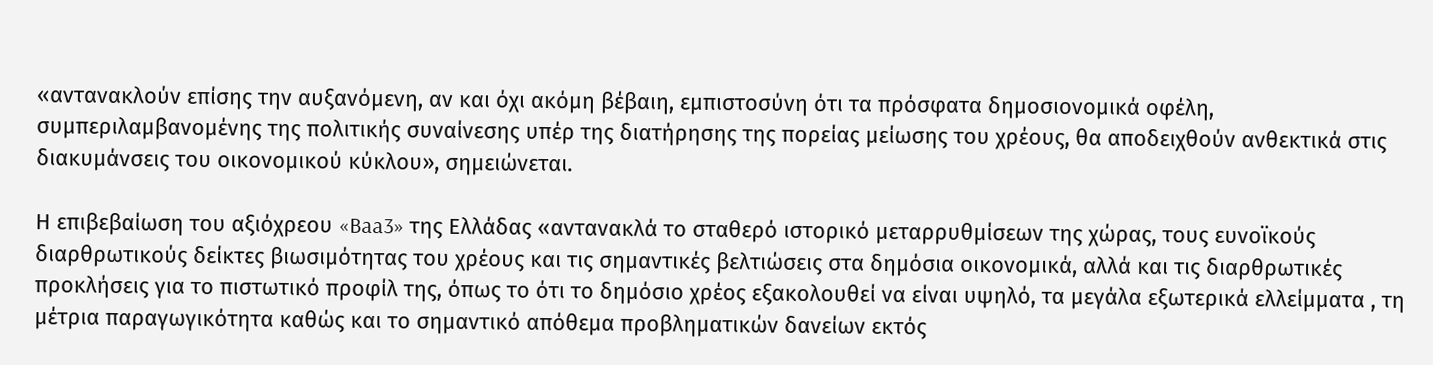«αντανακλούν επίσης την αυξανόμενη, αν και όχι ακόμη βέβαιη, εμπιστοσύνη ότι τα πρόσφατα δημοσιονομικά οφέλη, συμπεριλαμβανομένης της πολιτικής συναίνεσης υπέρ της διατήρησης της πορείας μείωσης του χρέους, θα αποδειχθούν ανθεκτικά στις διακυμάνσεις του οικονομικού κύκλου», σημειώνεται.

Η επιβεβαίωση του αξιόχρεου «Baa3» της Ελλάδας «αντανακλά το σταθερό ιστορικό μεταρρυθμίσεων της χώρας, τους ευνοϊκούς διαρθρωτικούς δείκτες βιωσιμότητας του χρέους και τις σημαντικές βελτιώσεις στα δημόσια οικονομικά, αλλά και τις διαρθρωτικές προκλήσεις για το πιστωτικό προφίλ της, όπως το ότι το δημόσιο χρέος εξακολουθεί να είναι υψηλό, τα μεγάλα εξωτερικά ελλείμματα , τη μέτρια παραγωγικότητα καθώς και το σημαντικό απόθεμα προβληματικών δανείων εκτός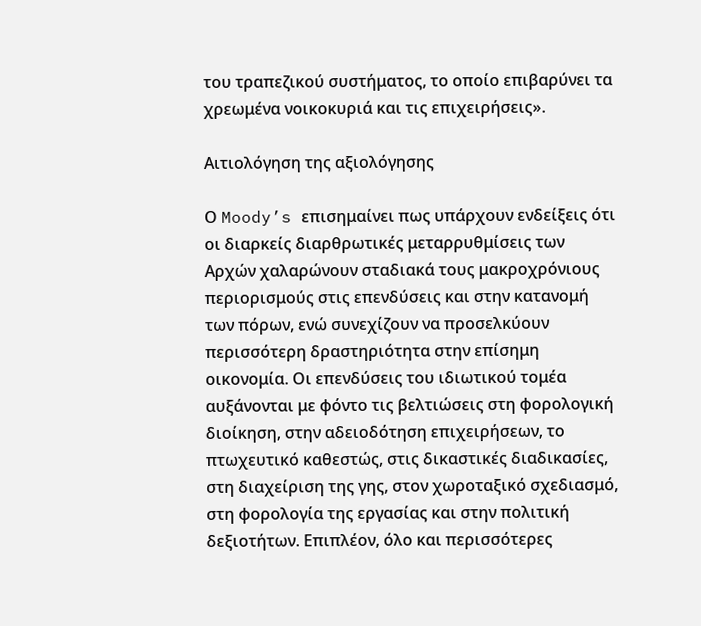του τραπεζικού συστήματος, το οποίο επιβαρύνει τα χρεωμένα νοικοκυριά και τις επιχειρήσεις».

Αιτιολόγηση της αξιολόγησης

Ο Moody’s επισημαίνει πως υπάρχουν ενδείξεις ότι οι διαρκείς διαρθρωτικές μεταρρυθμίσεις των Αρχών χαλαρώνουν σταδιακά τους μακροχρόνιους περιορισμούς στις επενδύσεις και στην κατανομή των πόρων, ενώ συνεχίζουν να προσελκύουν περισσότερη δραστηριότητα στην επίσημη οικονομία. Οι επενδύσεις του ιδιωτικού τομέα αυξάνονται με φόντο τις βελτιώσεις στη φορολογική διοίκηση, στην αδειοδότηση επιχειρήσεων, το πτωχευτικό καθεστώς, στις δικαστικές διαδικασίες, στη διαχείριση της γης, στον χωροταξικό σχεδιασμό, στη φορολογία της εργασίας και στην πολιτική δεξιοτήτων. Επιπλέον, όλο και περισσότερες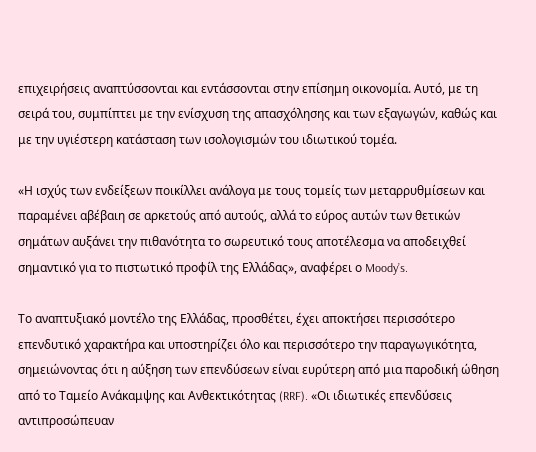επιχειρήσεις αναπτύσσονται και εντάσσονται στην επίσημη οικονομία. Αυτό, με τη σειρά του, συμπίπτει με την ενίσχυση της απασχόλησης και των εξαγωγών, καθώς και με την υγιέστερη κατάσταση των ισολογισμών του ιδιωτικού τομέα.

«Η ισχύς των ενδείξεων ποικίλλει ανάλογα με τους τομείς των μεταρρυθμίσεων και παραμένει αβέβαιη σε αρκετούς από αυτούς, αλλά το εύρος αυτών των θετικών σημάτων αυξάνει την πιθανότητα το σωρευτικό τους αποτέλεσμα να αποδειχθεί σημαντικό για το πιστωτικό προφίλ της Ελλάδας», αναφέρει ο Moody’s.

Το αναπτυξιακό μοντέλο της Ελλάδας, προσθέτει, έχει αποκτήσει περισσότερο επενδυτικό χαρακτήρα και υποστηρίζει όλο και περισσότερο την παραγωγικότητα, σημειώνοντας ότι η αύξηση των επενδύσεων είναι ευρύτερη από μια παροδική ώθηση από το Ταμείο Ανάκαμψης και Ανθεκτικότητας (RRF). «Οι ιδιωτικές επενδύσεις αντιπροσώπευαν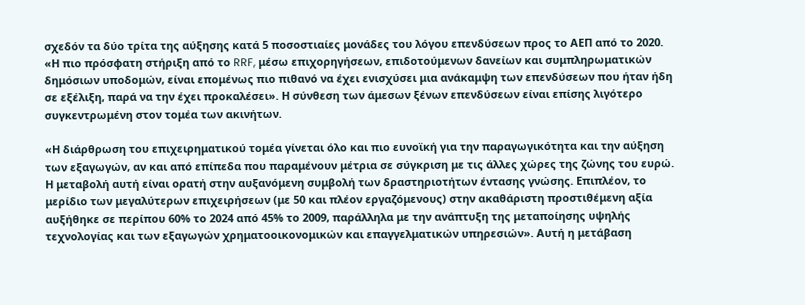σχεδόν τα δύο τρίτα της αύξησης κατά 5 ποσοστιαίες μονάδες του λόγου επενδύσεων προς το ΑΕΠ από το 2020. «Η πιο πρόσφατη στήριξη από το RRF, μέσω επιχορηγήσεων, επιδοτούμενων δανείων και συμπληρωματικών δημόσιων υποδομών, είναι επομένως πιο πιθανό να έχει ενισχύσει μια ανάκαμψη των επενδύσεων που ήταν ήδη σε εξέλιξη, παρά να την έχει προκαλέσει». Η σύνθεση των άμεσων ξένων επενδύσεων είναι επίσης λιγότερο συγκεντρωμένη στον τομέα των ακινήτων.

«Η διάρθρωση του επιχειρηματικού τομέα γίνεται όλο και πιο ευνοϊκή για την παραγωγικότητα και την αύξηση των εξαγωγών, αν και από επίπεδα που παραμένουν μέτρια σε σύγκριση με τις άλλες χώρες της ζώνης του ευρώ. Η μεταβολή αυτή είναι ορατή στην αυξανόμενη συμβολή των δραστηριοτήτων έντασης γνώσης. Επιπλέον, το μερίδιο των μεγαλύτερων επιχειρήσεων (με 50 και πλέον εργαζόμενους) στην ακαθάριστη προστιθέμενη αξία αυξήθηκε σε περίπου 60% το 2024 από 45% το 2009, παράλληλα με την ανάπτυξη της μεταποίησης υψηλής τεχνολογίας και των εξαγωγών χρηματοοικονομικών και επαγγελματικών υπηρεσιών». Αυτή η μετάβαση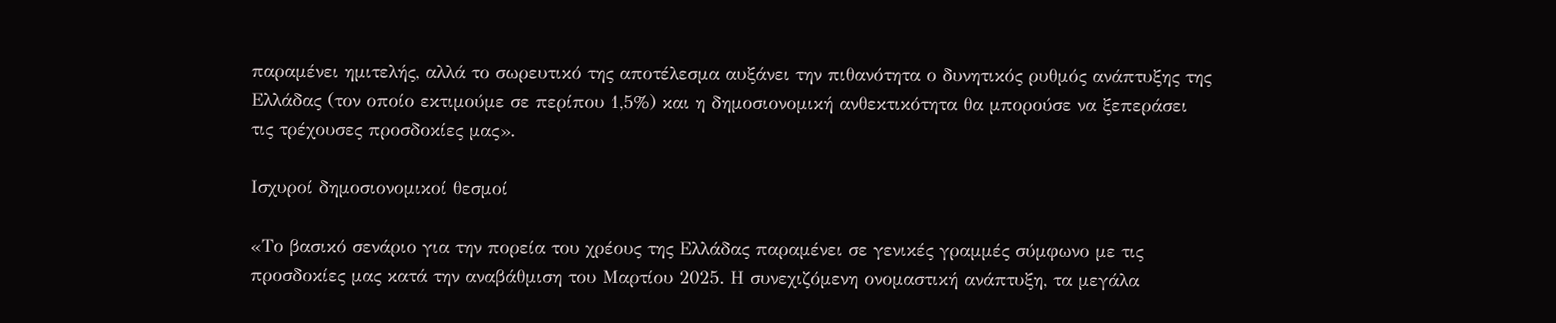παραμένει ημιτελής, αλλά το σωρευτικό της αποτέλεσμα αυξάνει την πιθανότητα ο δυνητικός ρυθμός ανάπτυξης της Ελλάδας (τον οποίο εκτιμούμε σε περίπου 1,5%) και η δημοσιονομική ανθεκτικότητα θα μπορούσε να ξεπεράσει τις τρέχουσες προσδοκίες μας».

Ισχυροί δημοσιονομικοί θεσμοί

«Το βασικό σενάριο για την πορεία του χρέους της Ελλάδας παραμένει σε γενικές γραμμές σύμφωνο με τις προσδοκίες μας κατά την αναβάθμιση του Μαρτίου 2025. Η συνεχιζόμενη ονομαστική ανάπτυξη, τα μεγάλα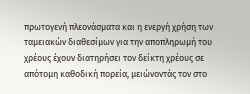πρωτογενή πλεονάσματα και η ενεργή χρήση των ταμειακών διαθεσίμων για την αποπληρωμή του χρέους έχουν διατηρήσει τον δείκτη χρέους σε απότομη καθοδική πορεία, μειώνοντάς τον στο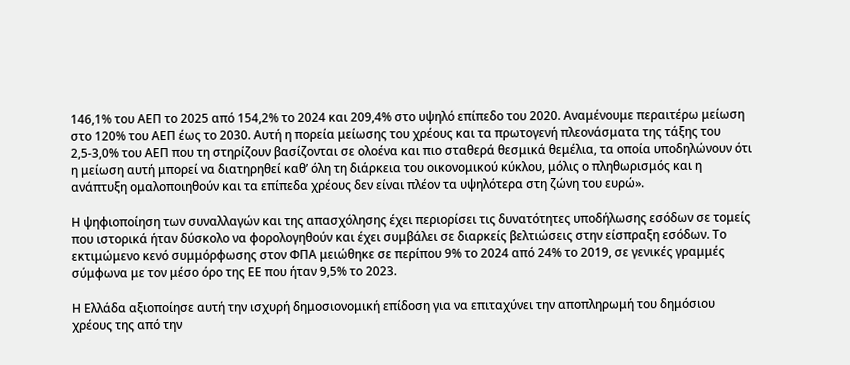146,1% του ΑΕΠ το 2025 από 154,2% το 2024 και 209,4% στο υψηλό επίπεδο του 2020. Αναμένουμε περαιτέρω μείωση στο 120% του ΑΕΠ έως το 2030. Αυτή η πορεία μείωσης του χρέους και τα πρωτογενή πλεονάσματα της τάξης του 2,5-3,0% του ΑΕΠ που τη στηρίζουν βασίζονται σε ολοένα και πιο σταθερά θεσμικά θεμέλια, τα οποία υποδηλώνουν ότι η μείωση αυτή μπορεί να διατηρηθεί καθ’ όλη τη διάρκεια του οικονομικού κύκλου, μόλις ο πληθωρισμός και η ανάπτυξη ομαλοποιηθούν και τα επίπεδα χρέους δεν είναι πλέον τα υψηλότερα στη ζώνη του ευρώ».

Η ψηφιοποίηση των συναλλαγών και της απασχόλησης έχει περιορίσει τις δυνατότητες υποδήλωσης εσόδων σε τομείς που ιστορικά ήταν δύσκολο να φορολογηθούν και έχει συμβάλει σε διαρκείς βελτιώσεις στην είσπραξη εσόδων. Το εκτιμώμενο κενό συμμόρφωσης στον ΦΠΑ μειώθηκε σε περίπου 9% το 2024 από 24% το 2019, σε γενικές γραμμές σύμφωνα με τον μέσο όρο της ΕΕ που ήταν 9,5% το 2023.

Η Ελλάδα αξιοποίησε αυτή την ισχυρή δημοσιονομική επίδοση για να επιταχύνει την αποπληρωμή του δημόσιου χρέους της από την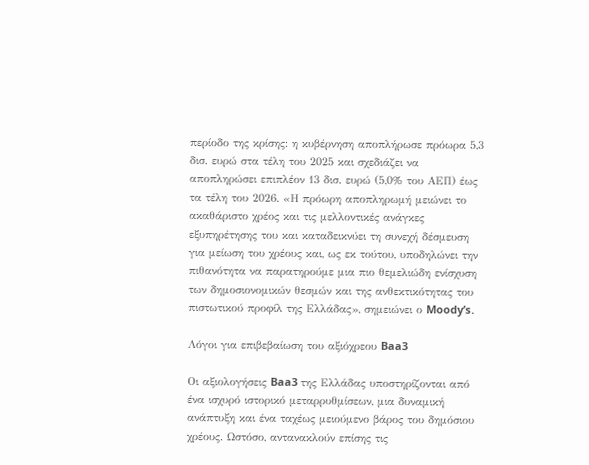περίοδο της κρίσης: η κυβέρνηση αποπλήρωσε πρόωρα 5,3 δισ. ευρώ στα τέλη του 2025 και σχεδιάζει να αποπληρώσει επιπλέον 13 δισ. ευρώ (5,0% του ΑΕΠ) έως τα τέλη του 2026. «Η πρόωρη αποπληρωμή μειώνει το ακαθάριστο χρέος και τις μελλοντικές ανάγκες εξυπηρέτησης του και καταδεικνύει τη συνεχή δέσμευση για μείωση του χρέους και, ως εκ τούτου, υποδηλώνει την πιθανότητα να παρατηρούμε μια πιο θεμελιώδη ενίσχυση των δημοσιονομικών θεσμών και της ανθεκτικότητας του πιστωτικού προφίλ της Ελλάδας», σημειώνει ο Moody’s.

Λόγοι για επιβεβαίωση του αξιόχρεου Baa3

Οι αξιολογήσεις Baa3 της Ελλάδας υποστηρίζονται από ένα ισχυρό ιστορικό μεταρρυθμίσεων, μια δυναμική ανάπτυξη και ένα ταχέως μειούμενο βάρος του δημόσιου χρέους. Ωστόσο, αντανακλούν επίσης τις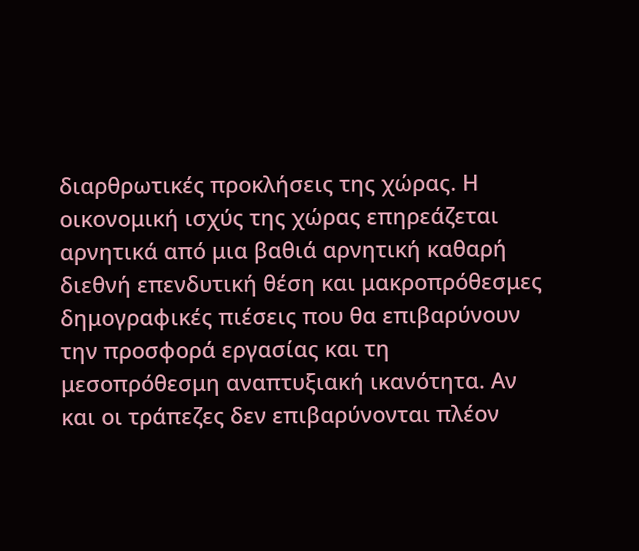διαρθρωτικές προκλήσεις της χώρας. Η οικονομική ισχύς της χώρας επηρεάζεται αρνητικά από μια βαθιά αρνητική καθαρή διεθνή επενδυτική θέση και μακροπρόθεσμες δημογραφικές πιέσεις που θα επιβαρύνουν την προσφορά εργασίας και τη μεσοπρόθεσμη αναπτυξιακή ικανότητα. Αν και οι τράπεζες δεν επιβαρύνονται πλέον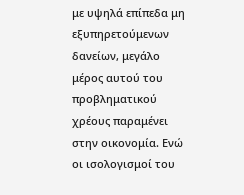με υψηλά επίπεδα μη εξυπηρετούμενων δανείων, μεγάλο μέρος αυτού του προβληματικού χρέους παραμένει στην οικονομία. Ενώ οι ισολογισμοί του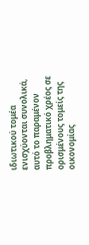ιδιωτικού τομέα ενισχύονται συνολικά, αυτό το παραμένον προβληματικό χρέος σε ορισμένους τομείς της οικονομίας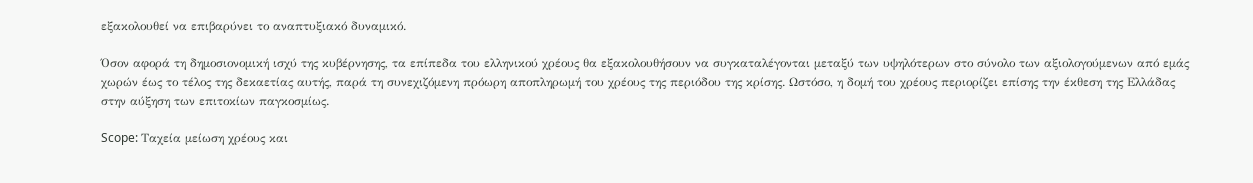εξακολουθεί να επιβαρύνει το αναπτυξιακό δυναμικό.

Όσον αφορά τη δημοσιονομική ισχύ της κυβέρνησης, τα επίπεδα του ελληνικού χρέους θα εξακολουθήσουν να συγκαταλέγονται μεταξύ των υψηλότερων στο σύνολο των αξιολογούμενων από εμάς χωρών έως το τέλος της δεκαετίας αυτής, παρά τη συνεχιζόμενη πρόωρη αποπληρωμή του χρέους της περιόδου της κρίσης. Ωστόσο, η δομή του χρέους περιορίζει επίσης την έκθεση της Ελλάδας στην αύξηση των επιτοκίων παγκοσμίως.

Scope: Ταχεία μείωση χρέους και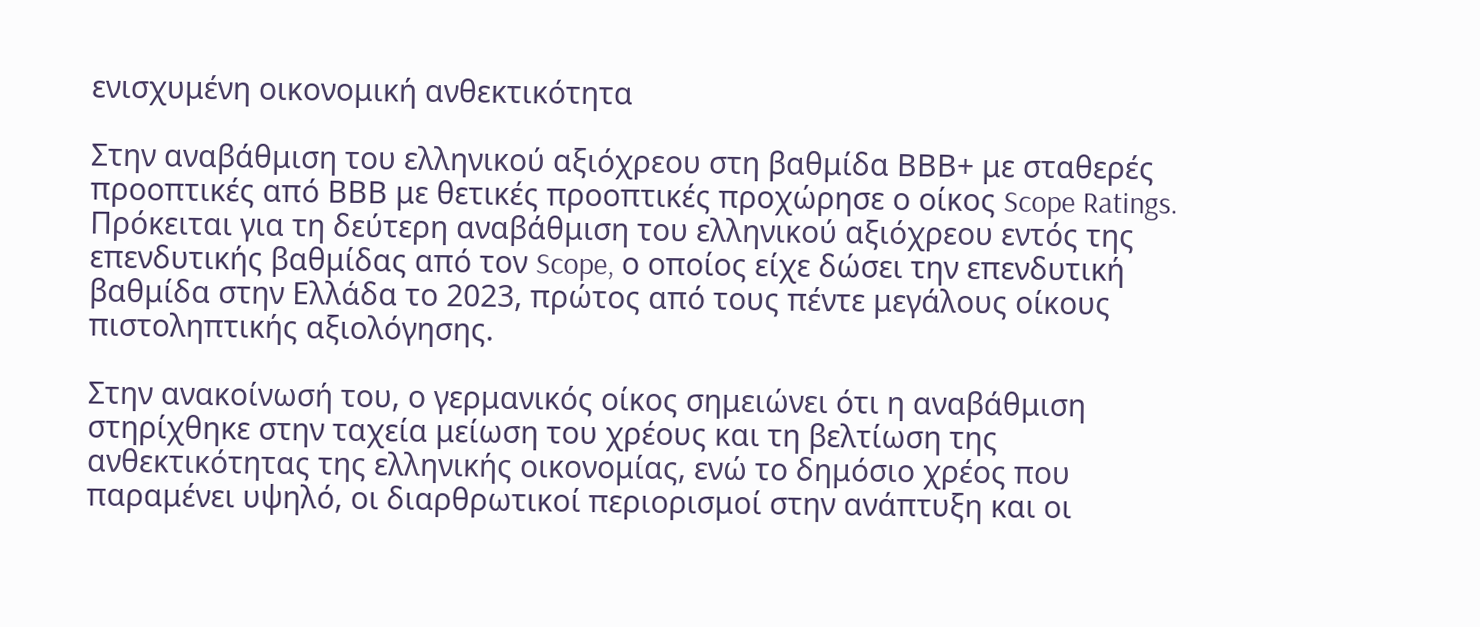ενισχυμένη οικονομική ανθεκτικότητα

Στην αναβάθμιση του ελληνικού αξιόχρεου στη βαθμίδα ΒΒΒ+ με σταθερές προοπτικές από ΒΒΒ με θετικές προοπτικές προχώρησε ο οίκος Scope Ratings. Πρόκειται για τη δεύτερη αναβάθμιση του ελληνικού αξιόχρεου εντός της επενδυτικής βαθμίδας από τον Scope, ο οποίος είχε δώσει την επενδυτική βαθμίδα στην Ελλάδα το 2023, πρώτος από τους πέντε μεγάλους οίκους πιστοληπτικής αξιολόγησης.

Στην ανακοίνωσή του, ο γερμανικός οίκος σημειώνει ότι η αναβάθμιση στηρίχθηκε στην ταχεία μείωση του χρέους και τη βελτίωση της ανθεκτικότητας της ελληνικής οικονομίας, ενώ το δημόσιο χρέος που παραμένει υψηλό, οι διαρθρωτικοί περιορισμοί στην ανάπτυξη και οι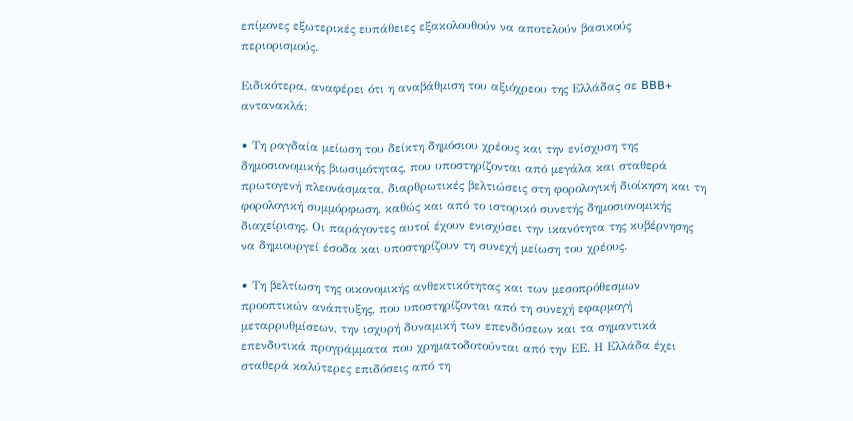επίμονες εξωτερικές ευπάθειες εξακολουθούν να αποτελούν βασικούς περιορισμούς.

Ειδικότερα, αναφέρει ότι η αναβάθμιση του αξιόχρεου της Ελλάδας σε BBB+ αντανακλά:

• Τη ραγδαία μείωση του δείκτη δημόσιου χρέους και την ενίσχυση της δημοσιονομικής βιωσιμότητας, που υποστηρίζονται από μεγάλα και σταθερά πρωτογενή πλεονάσματα, διαρθρωτικές βελτιώσεις στη φορολογική διοίκηση και τη φορολογική συμμόρφωση, καθώς και από το ιστορικό συνετής δημοσιονομικής διαχείρισης. Οι παράγοντες αυτοί έχουν ενισχύσει την ικανότητα της κυβέρνησης να δημιουργεί έσοδα και υποστηρίζουν τη συνεχή μείωση του χρέους.

• Τη βελτίωση της οικονομικής ανθεκτικότητας και των μεσοπρόθεσμων προοπτικών ανάπτυξης, που υποστηρίζονται από τη συνεχή εφαρμογή μεταρρυθμίσεων, την ισχυρή δυναμική των επενδύσεων και τα σημαντικά επενδυτικά προγράμματα που χρηματοδοτούνται από την ΕΕ. Η Ελλάδα έχει σταθερά καλύτερες επιδόσεις από τη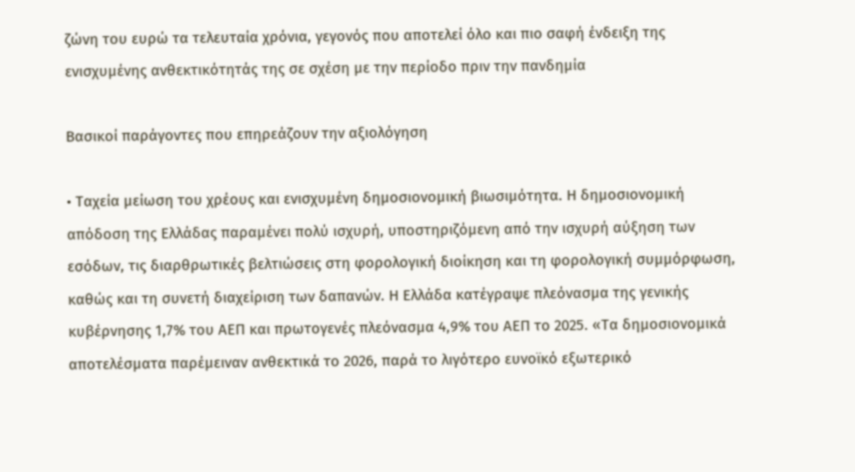ζώνη του ευρώ τα τελευταία χρόνια, γεγονός που αποτελεί όλο και πιο σαφή ένδειξη της ενισχυμένης ανθεκτικότητάς της σε σχέση με την περίοδο πριν την πανδημία

Βασικοί παράγοντες που επηρεάζουν την αξιολόγηση

• Ταχεία μείωση του χρέους και ενισχυμένη δημοσιονομική βιωσιμότητα. Η δημοσιονομική απόδοση της Ελλάδας παραμένει πολύ ισχυρή, υποστηριζόμενη από την ισχυρή αύξηση των εσόδων, τις διαρθρωτικές βελτιώσεις στη φορολογική διοίκηση και τη φορολογική συμμόρφωση, καθώς και τη συνετή διαχείριση των δαπανών. Η Ελλάδα κατέγραψε πλεόνασμα της γενικής κυβέρνησης 1,7% του ΑΕΠ και πρωτογενές πλεόνασμα 4,9% του ΑΕΠ το 2025. «Τα δημοσιονομικά αποτελέσματα παρέμειναν ανθεκτικά το 2026, παρά το λιγότερο ευνοϊκό εξωτερικό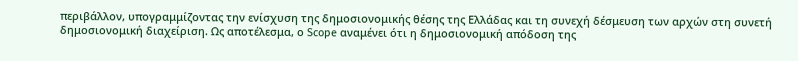περιβάλλον, υπογραμμίζοντας την ενίσχυση της δημοσιονομικής θέσης της Ελλάδας και τη συνεχή δέσμευση των αρχών στη συνετή δημοσιονομική διαχείριση. Ως αποτέλεσμα, ο Scope αναμένει ότι η δημοσιονομική απόδοση της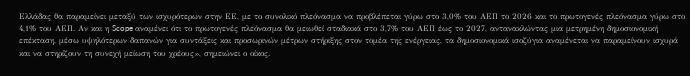Ελλάδας θα παραμείνει μεταξύ των ισχυρότερων στην ΕΕ, με το συνολικό πλεόνασμα να προβλέπεται γύρω στο 3,0% του ΑΕΠ το 2026 και το πρωτογενές πλεόνασμα γύρω στο 4,1% του ΑΕΠ. Αν και η Scope αναμένει ότι το πρωτογενές πλεόνασμα θα μειωθεί σταδιακά στο 3,7% του ΑΕΠ έως το 2027, αντανακλώντας μια μετρημένη δημοσιονομική επέκταση, μέσω υψηλότερων δαπανών για συντάξεις και προσωρινών μέτρων στήριξης στον τομέα της ενέργειας, τα δημοσιονομικά ισοζύγια αναμένεται να παραμείνουν ισχυρά και να στηρίζουν τη συνεχή μείωση του χρέους», σημειώνει ο οίκος.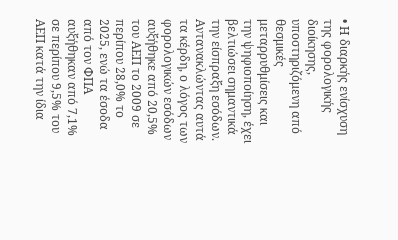• Η διαρκής ενίσχυση της φορολογικής διοίκησης, υποστηριζόμενη από θεσμικές μεταρρυθμίσεις και την ψηφιοποίηση, έχει βελτιώσει σημαντικά την είσπραξη εσόδων. Αντανακλώντας αυτά τα κέρδη, ο λόγος των φορολογικών εσόδων αυξήθηκε από 20,5% του ΑΕΠ το 2009 σε περίπου 28,0% το 2025, ενώ τα έσοδα από τον ΦΠΑ αυξήθηκαν από 7,1% σε περίπου 9,5% του ΑΕΠ κατά την ίδια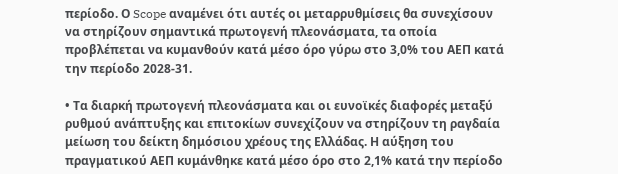περίοδο. Ο Scope αναμένει ότι αυτές οι μεταρρυθμίσεις θα συνεχίσουν να στηρίζουν σημαντικά πρωτογενή πλεονάσματα, τα οποία προβλέπεται να κυμανθούν κατά μέσο όρο γύρω στο 3,0% του ΑΕΠ κατά την περίοδο 2028-31.

• Τα διαρκή πρωτογενή πλεονάσματα και οι ευνοϊκές διαφορές μεταξύ ρυθμού ανάπτυξης και επιτοκίων συνεχίζουν να στηρίζουν τη ραγδαία μείωση του δείκτη δημόσιου χρέους της Ελλάδας. Η αύξηση του πραγματικού ΑΕΠ κυμάνθηκε κατά μέσο όρο στο 2,1% κατά την περίοδο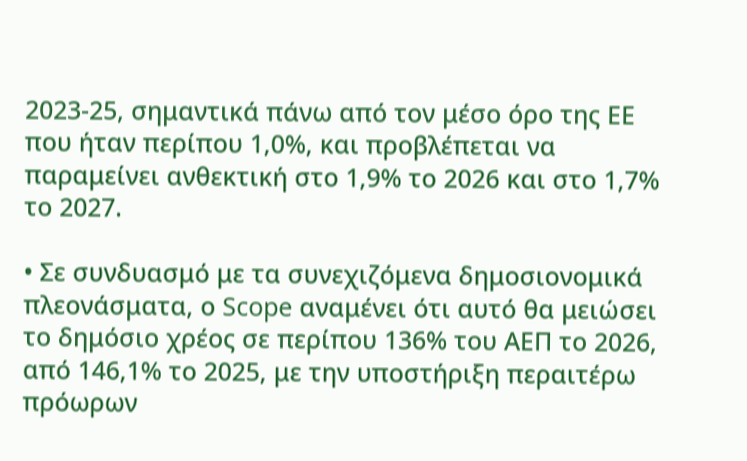2023-25, σημαντικά πάνω από τον μέσο όρο της ΕΕ που ήταν περίπου 1,0%, και προβλέπεται να παραμείνει ανθεκτική στο 1,9% το 2026 και στο 1,7% το 2027.

• Σε συνδυασμό με τα συνεχιζόμενα δημοσιονομικά πλεονάσματα, ο Scope αναμένει ότι αυτό θα μειώσει το δημόσιο χρέος σε περίπου 136% του ΑΕΠ το 2026, από 146,1% το 2025, με την υποστήριξη περαιτέρω πρόωρων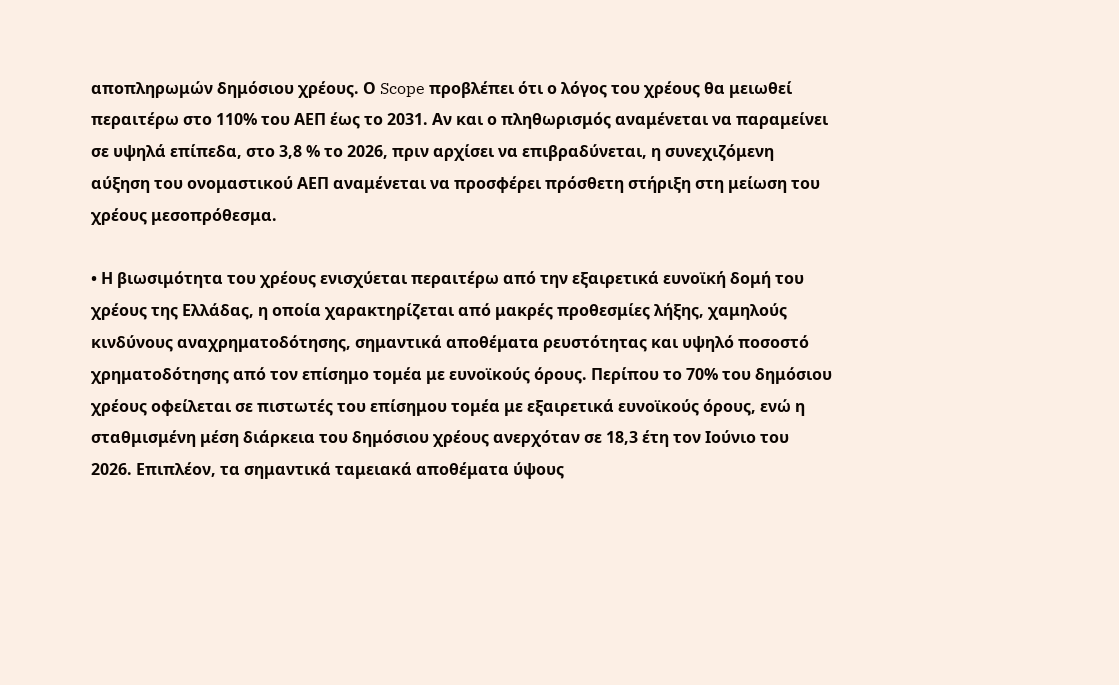αποπληρωμών δημόσιου χρέους. Ο Scope προβλέπει ότι ο λόγος του χρέους θα μειωθεί περαιτέρω στο 110% του ΑΕΠ έως το 2031. Αν και ο πληθωρισμός αναμένεται να παραμείνει σε υψηλά επίπεδα, στο 3,8 % το 2026, πριν αρχίσει να επιβραδύνεται, η συνεχιζόμενη αύξηση του ονομαστικού ΑΕΠ αναμένεται να προσφέρει πρόσθετη στήριξη στη μείωση του χρέους μεσοπρόθεσμα.

• Η βιωσιμότητα του χρέους ενισχύεται περαιτέρω από την εξαιρετικά ευνοϊκή δομή του χρέους της Ελλάδας, η οποία χαρακτηρίζεται από μακρές προθεσμίες λήξης, χαμηλούς κινδύνους αναχρηματοδότησης, σημαντικά αποθέματα ρευστότητας και υψηλό ποσοστό χρηματοδότησης από τον επίσημο τομέα με ευνοϊκούς όρους. Περίπου το 70% του δημόσιου χρέους οφείλεται σε πιστωτές του επίσημου τομέα με εξαιρετικά ευνοϊκούς όρους, ενώ η σταθμισμένη μέση διάρκεια του δημόσιου χρέους ανερχόταν σε 18,3 έτη τον Ιούνιο του 2026. Επιπλέον, τα σημαντικά ταμειακά αποθέματα ύψους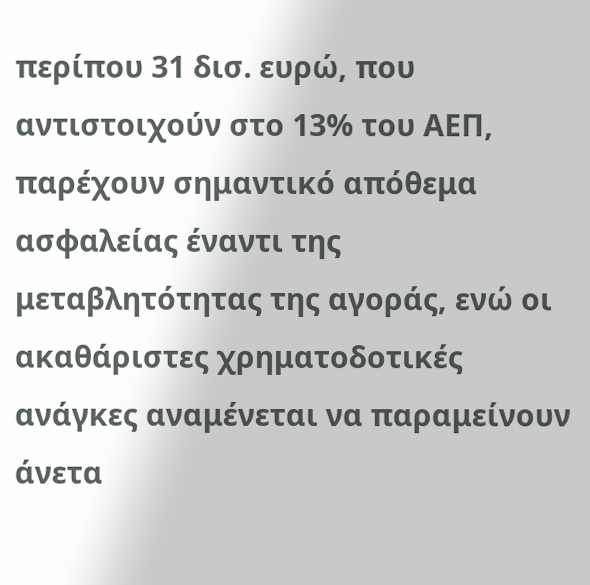περίπου 31 δισ. ευρώ, που αντιστοιχούν στο 13% του ΑΕΠ, παρέχουν σημαντικό απόθεμα ασφαλείας έναντι της μεταβλητότητας της αγοράς, ενώ οι ακαθάριστες χρηματοδοτικές ανάγκες αναμένεται να παραμείνουν άνετα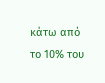κάτω από το 10% του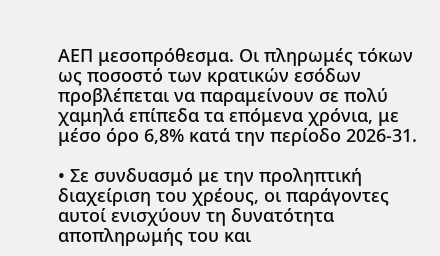ΑΕΠ μεσοπρόθεσμα. Οι πληρωμές τόκων ως ποσοστό των κρατικών εσόδων προβλέπεται να παραμείνουν σε πολύ χαμηλά επίπεδα τα επόμενα χρόνια, με μέσο όρο 6,8% κατά την περίοδο 2026-31.

• Σε συνδυασμό με την προληπτική διαχείριση του χρέους, οι παράγοντες αυτοί ενισχύουν τη δυνατότητα αποπληρωμής του και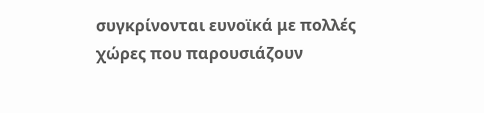συγκρίνονται ευνοϊκά με πολλές χώρες που παρουσιάζουν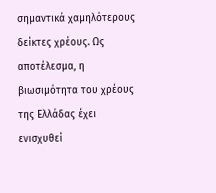σημαντικά χαμηλότερους δείκτες χρέους. Ως αποτέλεσμα, η βιωσιμότητα του χρέους της Ελλάδας έχει ενισχυθεί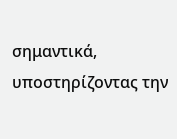σημαντικά, υποστηρίζοντας την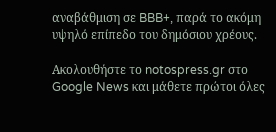αναβάθμιση σε BBB+, παρά το ακόμη υψηλό επίπεδο του δημόσιου χρέους.

Ακολουθήστε το notospress.gr στο Google News και μάθετε πρώτοι όλες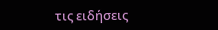τις ειδήσεις